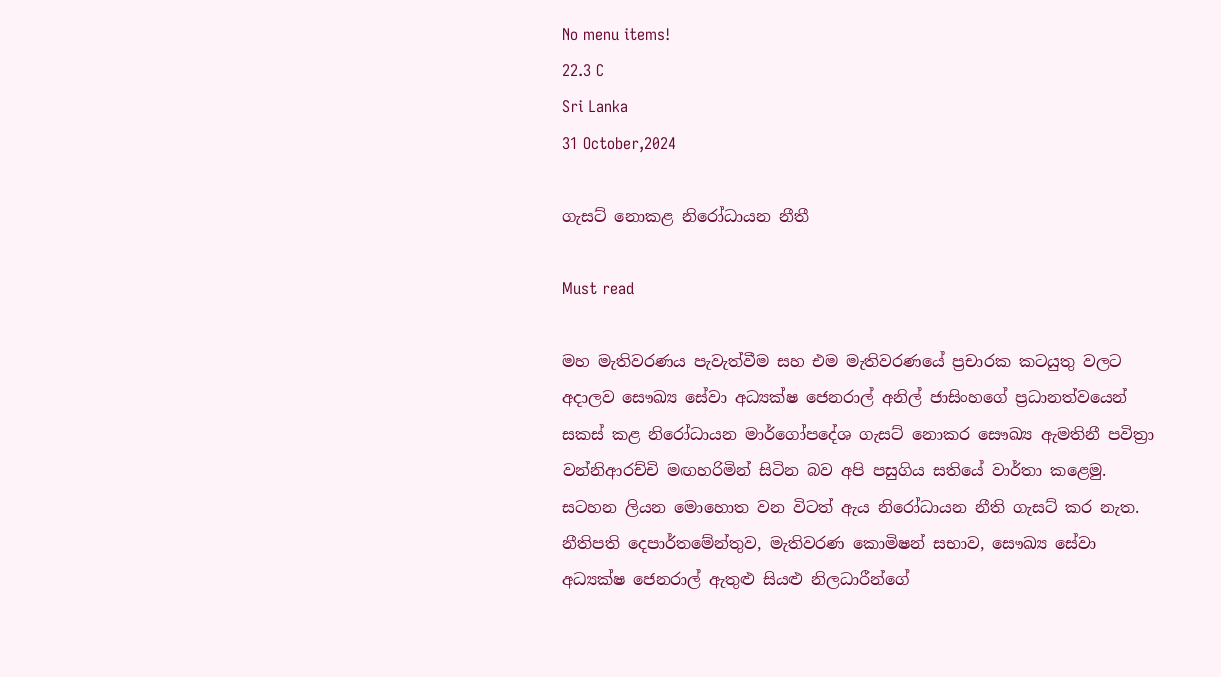No menu items!
22.3 C
Sri Lanka
31 October,2024

ගැසට් නොකළ නිරෝධායන නීතී

Must read

මහ මැතිවරණය පැවැත්වීම සහ එම මැතිවරණයේ ප්‍රචාරක කටයුතු වලට අදාලව සෞඛ්‍ය සේවා අධ්‍යක්ෂ ජෙනරාල් අනිල් ජාසිංහගේ ප්‍රධානත්වයෙන් සකස් කළ නිරෝධායන මාර්ගෝපදේශ ගැසට් නොකර සෞඛ්‍ය ඇමතිනී පවිත්‍රා වන්නිආරච්චි මඟහරිමින් සිටින බව අපි පසුගිය සතියේ වාර්තා කළෙමු. සටහන ලියන මොහොත වන විටත් ඇය නිරෝධායන නීති ගැසට් කර නැත. නීතිපති දෙපාර්තමේන්තුව, මැතිවරණ කොමිෂන් සභාව, සෞඛ්‍ය සේවා අධ්‍යක්ෂ ජෙනරාල් ඇතුළු සියළු නිලධාරීන්ගේ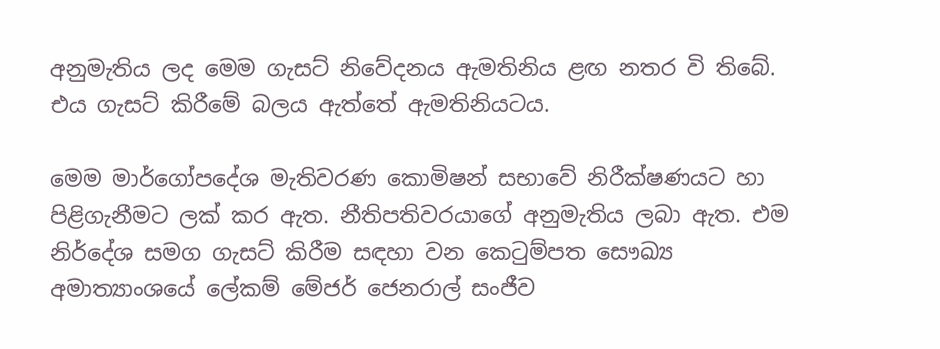අනුමැතිය ලද මෙම ගැසට් නිවේදනය ඇමතිනිය ළඟ නතර වි තිබේ. එය ගැසට් කිරීමේ බලය ඇත්තේ ඇමතිනියටය.

මෙම මාර්ගෝපදේශ මැතිවරණ කොමිෂන් සභාවේ නිරීක්ෂණයට හා පිළිගැනීමට ලක් කර ඇත. නීතිපතිවරයාගේ අනුමැතිය ලබා ඇත. එම නිර්දේශ සමග ගැසට් කිරීම සඳහා වන කෙටුම්පත සෞඛ්‍ය අමාත්‍යාංශයේ ලේකම් මේජර් ජෙනරාල් සංජීව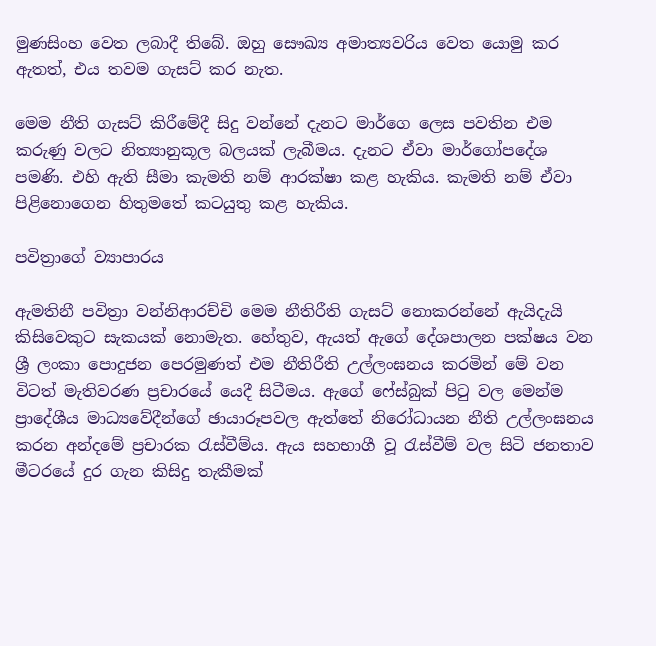මුණසිංහ වෙත ලබාදී තිබේ. ඔහු සෞඛ්‍ය අමාත්‍යවරිය වෙත යොමු කර ඇතත්, එය තවම ගැසට් කර නැත.

මෙම නීති ගැසට් කිරීමේදී සිදු වන්නේ දැනට මාර්ගෙ ලෙස පවතින එම කරුණු වලට නිත්‍යානුකූල බලයක් ලැබීමය. දැනට ඒවා මාර්ගෝපදේශ පමණි. එහි ඇති සීමා කැමති නම් ආරක්ෂා කළ හැකිය. කැමති නම් ඒවා පිළිනොගෙන හිතුමතේ කටයුතු කළ හැකිය.

පවිත්‍රාගේ ව්‍යාපාරය

ඇමතිනී පවිත්‍රා වන්නිආරච්චි මෙම නීතිරීති ගැසට් නොකරන්නේ ඇයිදැයි කිසිවෙකුට සැකයක් නොමැත. හේතුව, ඇයත් ඇගේ දේශපාලන පක්ෂය වන ශ්‍රී ලංකා පොදුජන පෙරමුණත් එම නීතිරීති උල්ලංඝනය කරමින් මේ වන විටත් මැතිවරණ ප්‍රචාරයේ යෙදී සිටීමය. ඇගේ ෆේස්බුක් පිටු වල මෙන්ම ප්‍රාදේශීය මාධ්‍යවේදීන්ගේ ඡායාරූපවල ඇත්තේ නිරෝධායන නීති උල්ලංඝනය කරන අන්දමේ ප්‍රචාරක රැස්වීම්ය. ඇය සහභාගී වූ රැස්වීම් වල සිටි ජනතාව මීටරයේ දුර ගැන කිසිදු තැකීමක්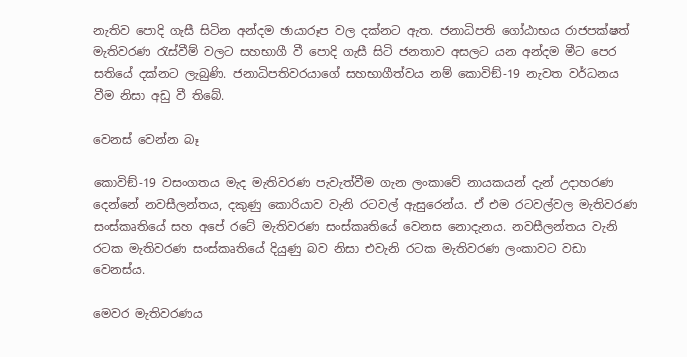නැතිව පොදි ගැසී සිටින අන්දම ඡායාරූප වල දක්නට ඇත. ජනාධිපති ගෝඨාභය රාජපක්ෂත් මැතිවරණ රැස්වීම් වලට සහභාගී වී පොදි ගැසී සිටි ජනතාව අසලට යන අන්දම මීට පෙර සතියේ දක්නට ලැබුණි. ජනාධිපතිවරයාගේ සහභාගීත්වය නම් කොවිඞ්-19 නැවත වර්ධනය වීම නිසා අඩු වී තිබේ.

වෙනස් වෙන්න බෑ

කොවිඞ්-19 වසංගතය මැද මැතිවරණ පැවැත්වීම ගැන ලංකාවේ නායකයන් දැන් උදාහරණ දෙන්නේ නවසීලන්තය, දකුණු කොරියාව වැනි රටවල් ඇසුරෙන්ය. ඒ එම රටවල්වල මැතිවරණ සංස්කෘතියේ සහ අපේ රටේ මැතිවරණ සංස්කෘතියේ වෙනස නොදැනය. නවසීලන්තය වැනි රටක මැතිවරණ සංස්කෘතියේ දියුණු බව නිසා එවැනි රටක මැතිවරණ ලංකාවට වඩා වෙනස්ය.

මෙවර මැතිවරණය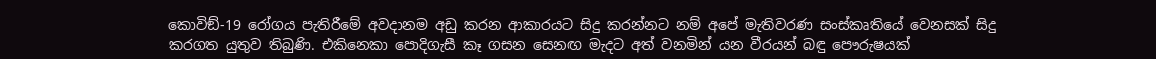කොවිඞ්-19 රෝගය පැතිරීමේ අවදානම අඩු කරන ආකාරයට සිදු කරන්නට නම් අපේ මැතිවරණ සංස්කෘතියේ වෙනසක් සිදු කරගත යුතුව තිබුණි. එකිනෙකා පොදිගැසී කෑ ගසන සෙනඟ මැදට අත් වනමින් යන වීරයන් බඳු පෞරුෂයක්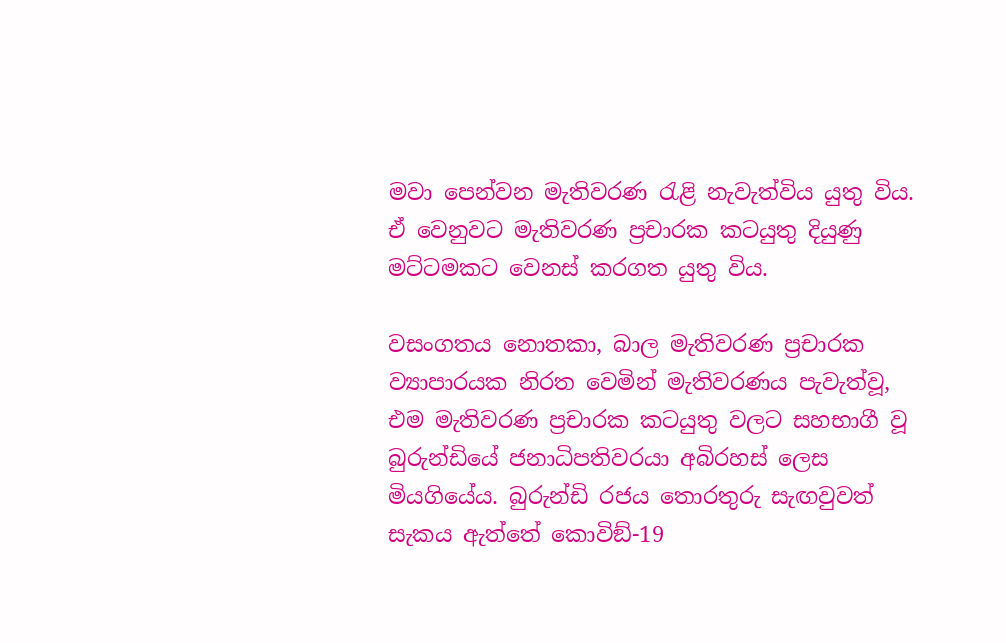මවා පෙන්වන මැතිවරණ රැළි නැවැත්විය යුතු විය. ඒ වෙනුවට මැතිවරණ ප්‍රචාරක කටයුතු දියුණු මට්ටමකට වෙනස් කරගත යුතු විය.

වසංගතය නොතකා, බාල මැතිවරණ ප්‍රචාරක ව්‍යාපාරයක නිරත වෙමින් මැතිවරණය පැවැත්වූ, එම මැතිවරණ ප්‍රචාරක කටයුතු වලට සහභාගී වූ බුරුන්ඩියේ ජනාධිපතිවරයා අබිරහස් ලෙස මියගියේය. බුරුන්ඩි රජය තොරතුරු සැඟවුවත් සැකය ඇත්තේ කොවිඞ්-19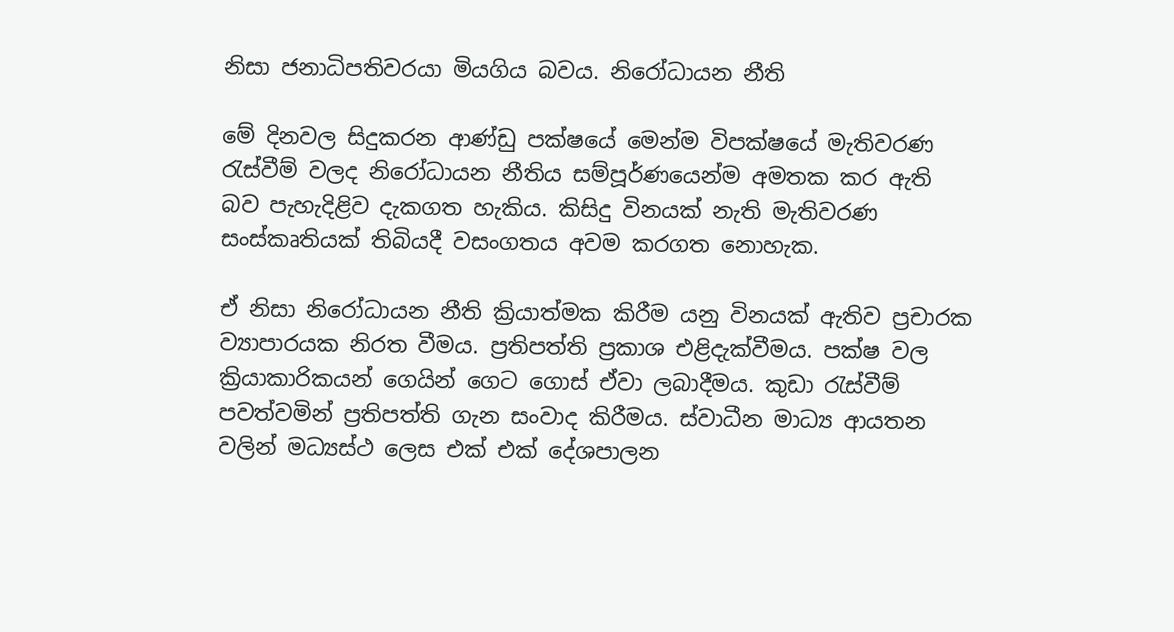නිසා ජනාධිපතිවරයා මියගිය බවය. නිරෝධායන නීති

මේ දිනවල සිදුකරන ආණ්ඩු පක්ෂයේ මෙන්ම විපක්ෂයේ මැතිවරණ රැස්වීම් වලද නිරෝධායන නීතිය සම්පූර්ණයෙන්ම අමතක කර ඇති බව පැහැදිළිව දැකගත හැකිය. කිසිදු විනයක් නැති මැතිවරණ සංස්කෘතියක් තිබියදී වසංගතය අවම කරගත නොහැක.

ඒ නිසා නිරෝධායන නීති ක්‍රියාත්මක කිරීම යනු විනයක් ඇතිව ප්‍රචාරක ව්‍යාපාරයක නිරත වීමය. ප්‍රතිපත්ති ප්‍රකාශ එළිදැක්වීමය. පක්ෂ වල ක්‍රියාකාරිකයන් ගෙයින් ගෙට ගොස් ඒවා ලබාදීමය. කුඩා රැස්වීම් පවත්වමින් ප්‍රතිපත්ති ගැන සංවාද කිරීමය. ස්වාධීන මාධ්‍ය ආයතන වලින් මධ්‍යස්ථ ලෙස එක් එක් දේශපාලන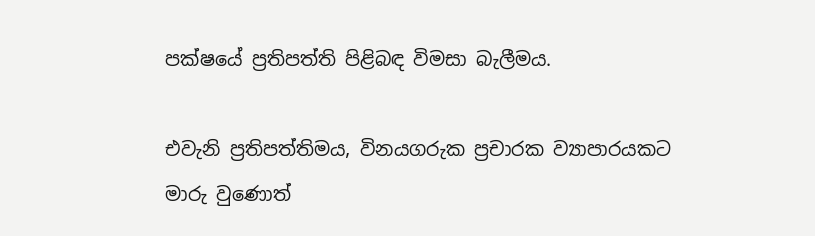පක්ෂයේ ප්‍රතිපත්ති පිළිබඳ විමසා බැලීමය.

එවැනි ප්‍රතිපත්තිමය, විනයගරුක ප්‍රචාරක ව්‍යාපාරයකට මාරු වුණොත්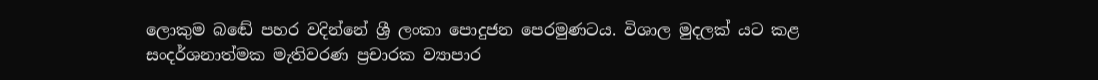ලොකුම බඬේ පහර වදින්නේ ශ්‍රී ලංකා පොදුජන පෙරමුණටය. විශාල මුදලක් යට කළ සංදර්ශනාත්මක මැතිවරණ ප්‍රචාරක ව්‍යාපාර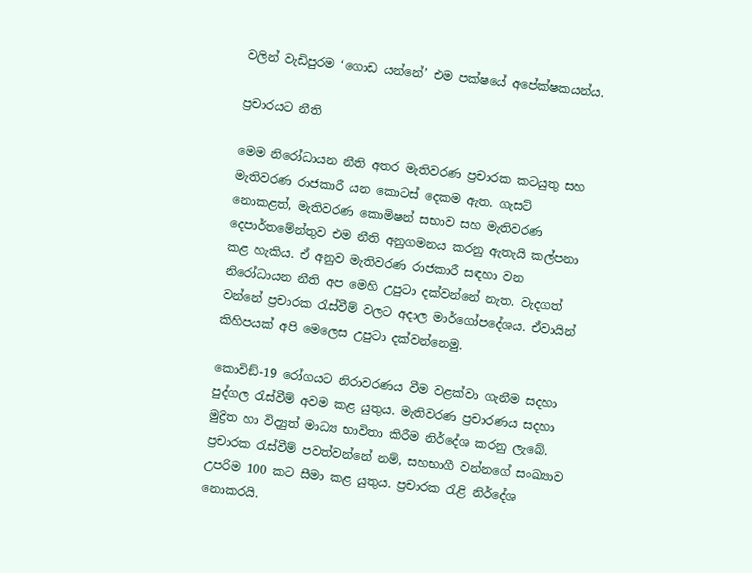වලින් වැඩිපුරම ‘ගොඩ යන්නේ’ එම පක්ෂයේ අපේක්ෂකයන්ය.

ප්‍රචාරයට නීති

මෙම නිරෝධායන නීති අතර මැතිවරණ ප්‍රචාරක කටයුතු සහ මැතිවරණ රාජකාරී යන කොටස් දෙකම ඇත. ගැසට් නොකළත්, මැතිවරණ කොමිෂන් සභාව සහ මැතිවරණ දෙපාර්තමේන්තුව එම නීති අනුගමනය කරනු ඇතැයි කල්පනා කළ හැකිය. ඒ අනුව මැතිවරණ රාජකාරී සඳහා වන නිරෝධායන නීති අප මෙහි උපුටා දක්වන්නේ නැත. වැදගත් වන්නේ ප්‍රචාරක රැස්වීම් වලට අදාල මාර්ගෝපදේශය. ඒවායින් කිහිපයක් අපි මෙලෙස උපුටා දක්වන්නෙමු.

කොවිඞ්-19 රෝගයට නිරාවරණය වීම වළක්වා ගැනීම සදහා පුද්ගල රැස්වීම් අවම කළ යුතුය. මැතිවරණ ප්‍රචාරණය සදහා මුද්‍රිත හා විද්‍යුත් මාධ්‍ය භාවිතා කිරීම නිර්දේශ කරනු ලැබේ. ප්‍රචාරක රැස්වීම් පවත්වන්නේ නම්, සහභාගී වන්නගේ සංඛ්‍යාව උපරිම 100 කට සීමා කළ යුතුය. ප්‍රචාරක රැළි නිර්දේශ නොකරයි.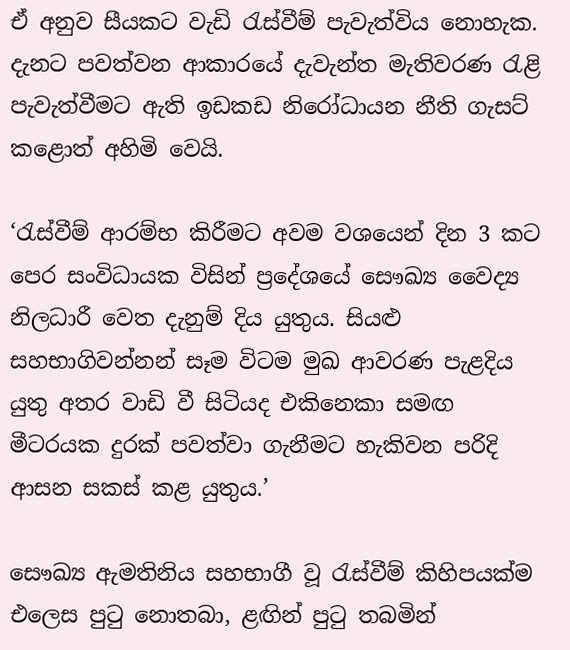ඒ අනුව සීයකට වැඩි රැස්වීම් පැවැත්විය නොහැක. දැනට පවත්වන ආකාරයේ දැවැන්ත මැතිවරණ රැළි පැවැත්වීමට ඇති ඉඩකඩ නිරෝධායන නීති ගැසට් කළොත් අහිමි වෙයි.

‘රැස්වීම් ආරම්භ කිරීමට අවම වශයෙන් දින 3 කට පෙර සංවිධායක විසින් ප්‍රදේශයේ සෞඛ්‍ය වෛද්‍ය නිලධාරී වෙත දැනුම් දිය යුතුය. සියළු සහභාගිවන්නන් සෑම විටම මුඛ ආවරණ පැළදිය යුතු අතර වාඩි වී සිටියද එකිනෙකා සමඟ මීටරයක දුරක් පවත්වා ගැනීමට හැකිවන පරිදි ආසන සකස් කළ යුතුය.’

සෞඛ්‍ය ඇමතිනිය සහභාගී වූ රැස්වීම් කිහිපයක්ම එලෙස පුටු නොතබා, ළඟින් පුටු තබමින්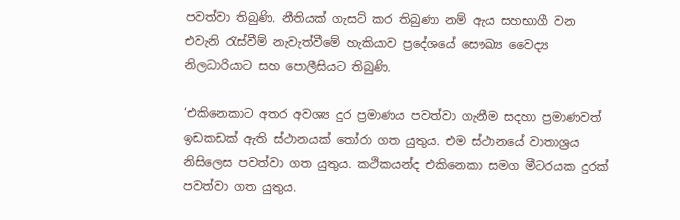පවත්වා තිබුණි. නීතියක් ගැසට් කර තිබුණා නම් ඇය සහභාගී වන එවැනි රැස්වීම් නැවැත්වීමේ හැකියාව ප්‍රදේශයේ සෞඛ්‍ය වෛද්‍ය නිලධාරියාට සහ පොලීසියට තිබුණි.

‘එකිනෙකාට අතර අවශ්‍ය දුර ප්‍රමාණය පවත්වා ගැනීම සදහා ප්‍රමාණවත් ඉඩකඩක් ඇති ස්ථානයක් තෝරා ගත යුතුය. එම ස්ථානයේ වාතාශ්‍රය නිසිලෙස පවත්වා ගත යුතුය. කථිකයන්ද එකිනෙකා සමග මීටරයක දුරක් පවත්වා ගත යුතුය.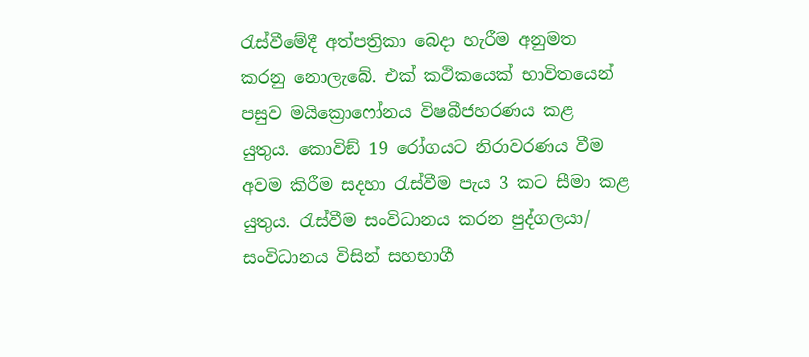රැස්වීමේදී අත්පත්‍රිකා බෙදා හැරීම අනුමත කරනු නොලැබේ. එක් කථිකයෙක් භාවිතයෙන් පසුව මයික්‍රොෆෝනය විෂබීජහරණය කළ යුතුය. කොවිඞ් 19 රෝගයට නිරාවරණය වීම අවම කිරීම සදහා රැස්වීම පැය 3 කට සීමා කළ යුතුය. රැස්වීම සංවිධානය කරන පුද්ගලයා/ සංවිධානය විසින් සහභාගී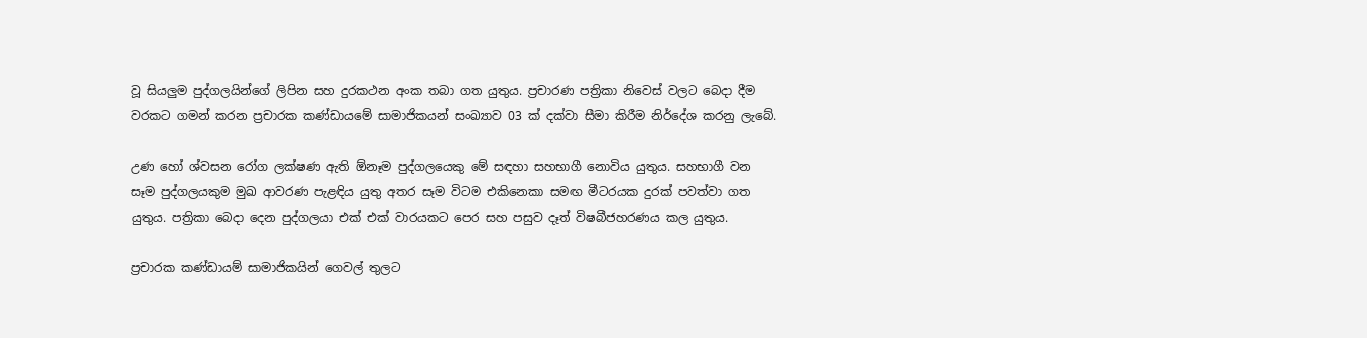වූ සියලුම පුද්ගලයින්ගේ ලිපින සහ දුරකථන අංක තබා ගත යුතුය. ප්‍රචාරණ පත්‍රිකා නිවෙස් වලට බෙදා දීම වරකට ගමන් කරන ප්‍රචාරක කණ්ඩායමේ සාමාජිකයන් සංඛ්‍යාව 03 ක් දක්වා සීමා කිරීම නිර්දේශ කරනු ලැබේ.

උණ හෝ ශ්වසන රෝග ලක්ෂණ ඇති ඕනෑම පුද්ගලයෙකු මේ සඳහා සහභාගී නොවිය යුතුය. සහභාගී වන සෑම පුද්ගලයකුම මුඛ ආවරණ පැළඳිය යුතු අතර සෑම විටම එකිනෙකා සමඟ මීටරයක දුරක් පවත්වා ගත යුතුය. පත්‍රිකා බෙදා දෙන පුද්ගලයා එක් එක් වාරයකට පෙර සහ පසුව දෑත් විෂබීජහරණය කල යුතුය.

ප්‍රචාරක කණ්ඩායම් සාමාජිකයින් ගෙවල් තුලට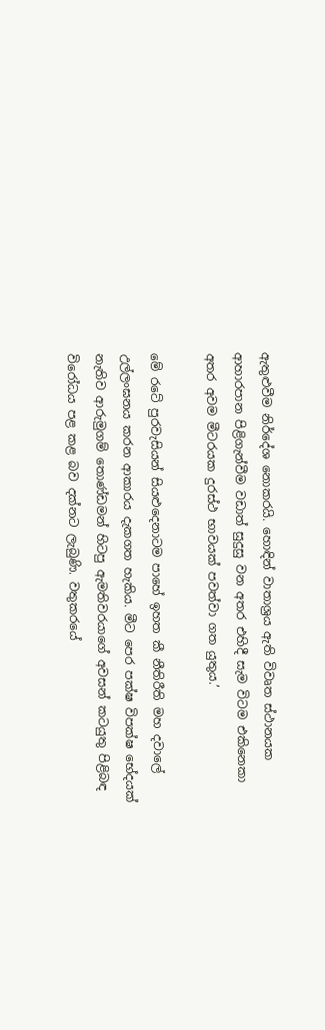ඇතුළුවීම නිර්දේශ නොකරයි. හොඳින් වාතාශ්‍රය ඇති විවෘත ස්ථානයක ආහාරපාන පිළිගැන්වීම වඩාත් සුදුසු වන අතර එහිදී සැම විටම එකිනෙකා අතර අවම මීටරයක දුරස්ථ භාවයක් පවත්වා ගත යුතුය.’

මේ රටේ පුරවැසියන් සියළුදෙනාටම පාහේ ඉහත කී නීතිරීති මහ දවාලේ උල්ලංඝනය කරන ආකාරය දැකගත හැකිය. මීට පෙර පක්ෂ විපක්ෂ භේදයක් නැතිව ආරුමුගම් තොණ්ඩමන් හිටපු ඇමතිවරයාගේ අවසන් කටයුතු පිළිබඳ විරෝධය පළ කළ බව දක්නට ලැබුණි. වතුකරයේ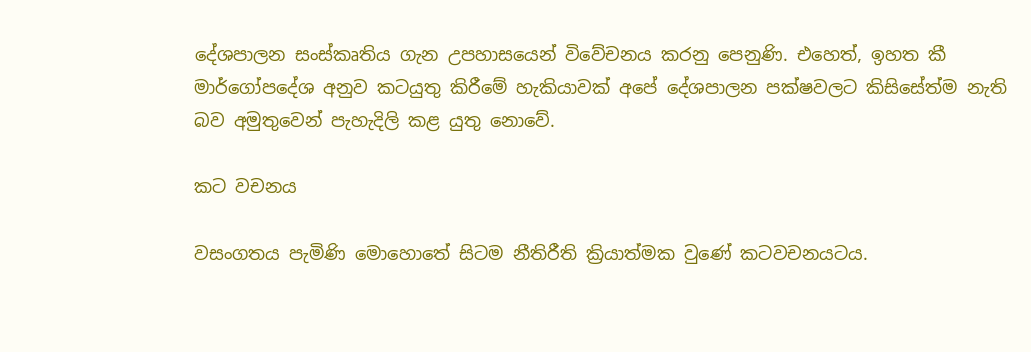දේශපාලන සංස්කෘතිය ගැන උපහාසයෙන් විවේචනය කරනු පෙනුණි. එහෙත්, ඉහත කී මාර්ගෝපදේශ අනුව කටයුතු කිරීමේ හැකියාවක් අපේ දේශපාලන පක්ෂවලට කිසිසේත්ම නැති බව අමුතුවෙන් පැහැදිලි කළ යුතු නොවේ.

කට වචනය

වසංගතය පැමිණි මොහොතේ සිටම නීතිරීති ක්‍රියාත්මක වුණේ කටවචනයටය.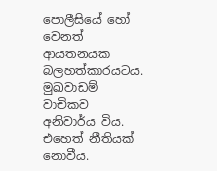පොලීසියේ හෝ වෙනත් ආයතනයක බලහත්කාරයටය. මුඛවාඩම් වාචිකව අනිවාර්ය විය. එහෙත් නීතියක් නොවීය.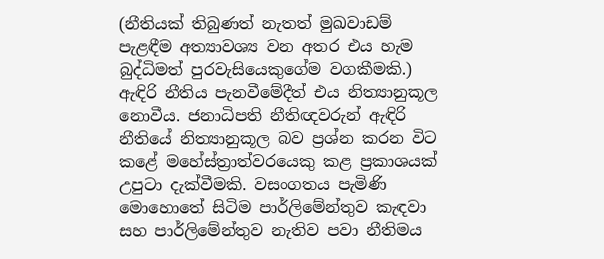(නීතියක් තිබුණත් නැතත් මුඛවාඩම් පැළඳීම අත්‍යාවශ්‍ය වන අතර එය හැම බුද්ධිමත් පුරවැසියෙකුගේම වගකීමකි.) ඇඳිරි නීතිය පැනවීමේදීත් එය නිත්‍යානුකූල නොවීය. ජනාධිපති නීතිඥවරුන් ඇඳිරි නීතියේ නිත්‍යානුකූල බව ප්‍රශ්න කරන විට කළේ මහේස්ත්‍රාත්වරයෙකු කළ ප්‍රකාශයක් උපුටා දැක්වීමකි. වසංගතය පැමිණි මොහොතේ සිටිම පාර්ලිමේන්තුව කැඳවා සහ පාර්ලිමේන්තුව නැතිව පවා නීතිමය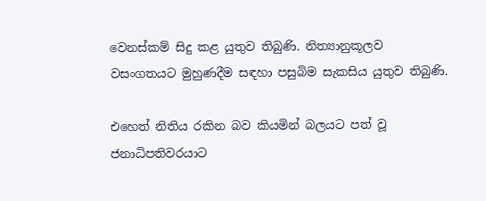වෙනස්කම් සිදු කළ යුතුව තිබුණි. නිත්‍යානුකූලව වසංගතයට මුහුණදීම සඳහා පසුබිම සැකසිය යුතුව තිබුණි.

එහෙත් නිතිය රකින බව කියමින් බලයට පත් වූ ජනාධිපතිවරයාට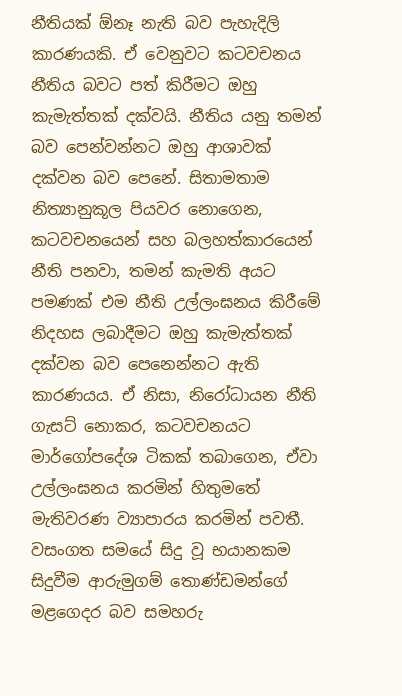නීතියක් ඕනෑ නැති බව පැහැදිලි කාරණයකි. ඒ වෙනුවට කටවචනය නීතිය බවට පත් කිරීමට ඔහු කැමැත්තක් දක්වයි. නීතිය යනු තමන් බව පෙන්වන්නට ඔහු ආශාවක් දක්වන බව පෙනේ. සිතාමතාම නිත්‍යානුකූල පියවර නොගෙන, කටවචනයෙන් සහ බලහත්කාරයෙන් නීති පනවා, තමන් කැමති අයට පමණක් එම නීති උල්ලංඝනය කිරීමේ නිදහස ලබාදීමට ඔහු කැමැත්තක් දක්වන බව පෙනෙන්නට ඇති කාරණයය. ඒ නිසා, නිරෝධායන නීති ගැසට් නොකර, කටවචනයට මාර්ගෝපදේශ ටිකක් තබාගෙන, ඒවා උල්ලංඝනය කරමින් හිතුමතේ මැතිවරණ ව්‍යාපාරය කරමින් පවතී. වසංගත සමයේ සිදු වූ භයානකම සිදුවීම ආරුමුගම් තොණ්ඩමන්ගේ මළගෙදර බව සමහරු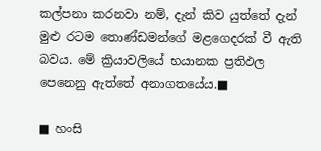කල්පනා කරනවා නම්, දැන් කිව යුත්තේ දැන් මුළු රටම තොණ්ඩමන්ගේ මළගෙදරක් වී ඇති බවය. මේ ක්‍රියාවලියේ භයානක ප්‍රතිඵල පෙනෙනු ඇත්තේ අනාගතයේය.■

■ හංසි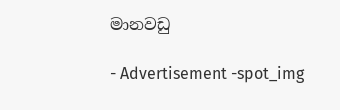මානවඩු

- Advertisement -spot_img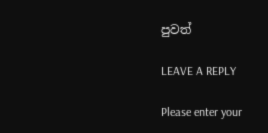පුවත්

LEAVE A REPLY

Please enter your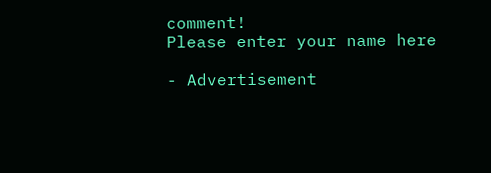comment!
Please enter your name here

- Advertisement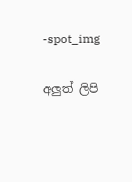-spot_img

අලුත් ලිපි